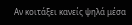Αν κοιτάξει κανείς ψηλά μέσα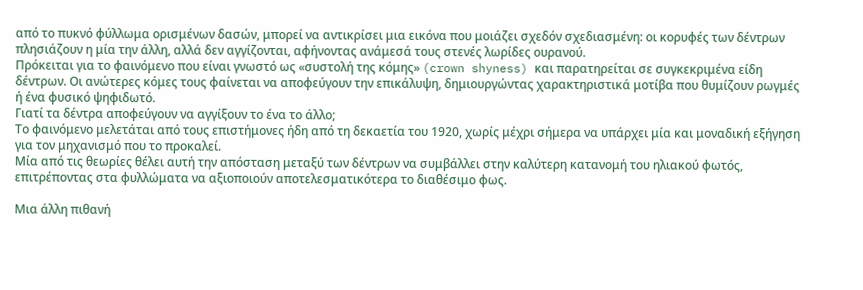από το πυκνό φύλλωμα ορισμένων δασών, μπορεί να αντικρίσει μια εικόνα που μοιάζει σχεδόν σχεδιασμένη: οι κορυφές των δέντρων πλησιάζουν η μία την άλλη, αλλά δεν αγγίζονται, αφήνοντας ανάμεσά τους στενές λωρίδες ουρανού.
Πρόκειται για το φαινόμενο που είναι γνωστό ως «συστολή της κόμης» (crown shyness) και παρατηρείται σε συγκεκριμένα είδη δέντρων. Οι ανώτερες κόμες τους φαίνεται να αποφεύγουν την επικάλυψη, δημιουργώντας χαρακτηριστικά μοτίβα που θυμίζουν ρωγμές ή ένα φυσικό ψηφιδωτό.
Γιατί τα δέντρα αποφεύγουν να αγγίξουν το ένα το άλλο;
Το φαινόμενο μελετάται από τους επιστήμονες ήδη από τη δεκαετία του 1920, χωρίς μέχρι σήμερα να υπάρχει μία και μοναδική εξήγηση για τον μηχανισμό που το προκαλεί.
Μία από τις θεωρίες θέλει αυτή την απόσταση μεταξύ των δέντρων να συμβάλλει στην καλύτερη κατανομή του ηλιακού φωτός, επιτρέποντας στα φυλλώματα να αξιοποιούν αποτελεσματικότερα το διαθέσιμο φως.

Μια άλλη πιθανή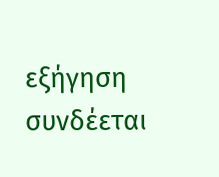εξήγηση συνδέεται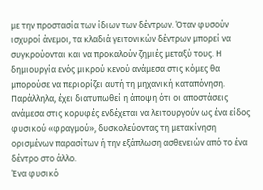με την προστασία των ίδιων των δέντρων. Όταν φυσούν ισχυροί άνεμοι, τα κλαδιά γειτονικών δέντρων μπορεί να συγκρούονται και να προκαλούν ζημιές μεταξύ τους. Η δημιουργία ενός μικρού κενού ανάμεσα στις κόμες θα μπορούσε να περιορίζει αυτή τη μηχανική καταπόνηση.
Παράλληλα, έχει διατυπωθεί η άποψη ότι οι αποστάσεις ανάμεσα στις κορυφές ενδέχεται να λειτουργούν ως ένα είδος φυσικού «φραγμού», δυσκολεύοντας τη μετακίνηση ορισμένων παρασίτων ή την εξάπλωση ασθενειών από το ένα δέντρο στο άλλο.
Ένα φυσικό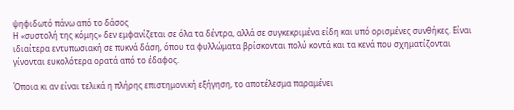ψηφιδωτό πάνω από το δάσος
Η «συστολή της κόμης» δεν εμφανίζεται σε όλα τα δέντρα, αλλά σε συγκεκριμένα είδη και υπό ορισμένες συνθήκες. Είναι ιδιαίτερα εντυπωσιακή σε πυκνά δάση, όπου τα φυλλώματα βρίσκονται πολύ κοντά και τα κενά που σχηματίζονται γίνονται ευκολότερα ορατά από το έδαφος.

Όποια κι αν είναι τελικά η πλήρης επιστημονική εξήγηση, το αποτέλεσμα παραμένει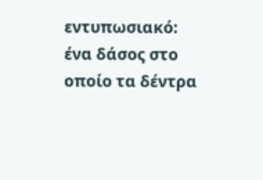εντυπωσιακό: ένα δάσος στο οποίο τα δέντρα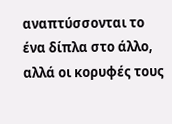αναπτύσσονται το ένα δίπλα στο άλλο, αλλά οι κορυφές τους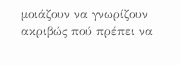μοιάζουν να γνωρίζουν ακριβώς πού πρέπει να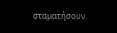σταματήσουν.